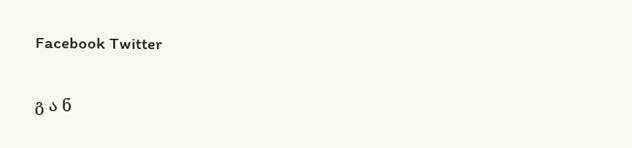Facebook Twitter

გ ა ნ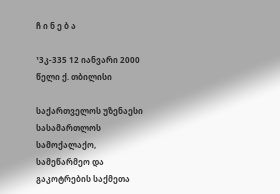ჩ ი ნ ე ბ ა

¹3კ-335 12 იანვარი 2000 წელი ქ. თბილისი

საქართველოს უზენაესი სასამართლოს სამოქალაქო, სამეწარმეო და გაკოტრების საქმეთა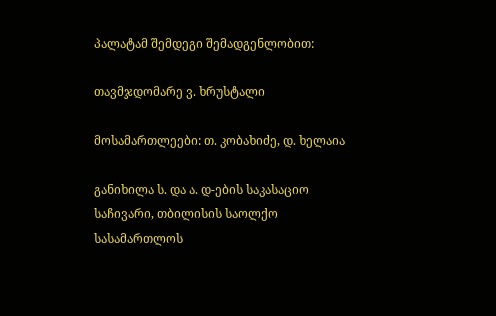პალატამ შემდეგი შემადგენლობით:

თავმჯდომარე ვ. ხრუსტალი

მოსამართლეები: თ. კობახიძე, დ. ხელაია

განიხილა ს. და ა. დ-ების საკასაციო საჩივარი, თბილისის საოლქო სასამართლოს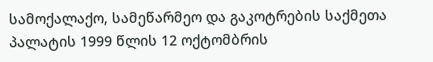სამოქალაქო, სამეწარმეო და გაკოტრების საქმეთა პალატის 1999 წლის 12 ოქტომბრის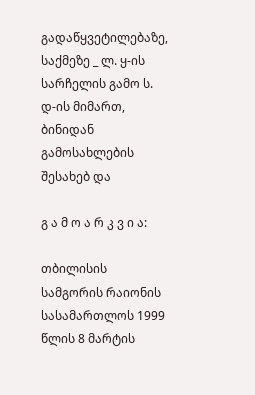გადაწყვეტილებაზე, საქმეზე _ ლ. ყ-ის სარჩელის გამო ს. დ-ის მიმართ, ბინიდან გამოსახლების შესახებ და

გ ა მ ო ა რ კ ვ ი ა:

თბილისის სამგორის რაიონის სასამართლოს 1999 წლის 8 მარტის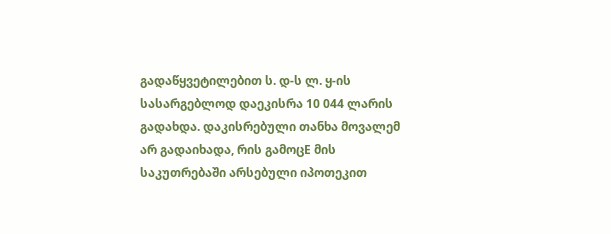გადაწყვეტილებით ს. დ-ს ლ. ყ-ის სასარგებლოდ დაეკისრა 10 044 ლარის გადახდა. დაკისრებული თანხა მოვალემ არ გადაიხადა, რის გამოცE მის საკუთრებაში არსებული იპოთეკით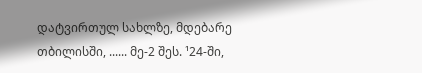დატვირთულ სახლზე, მდებარე თბილისში, ...... მე-2 შეს. ¹24-ში,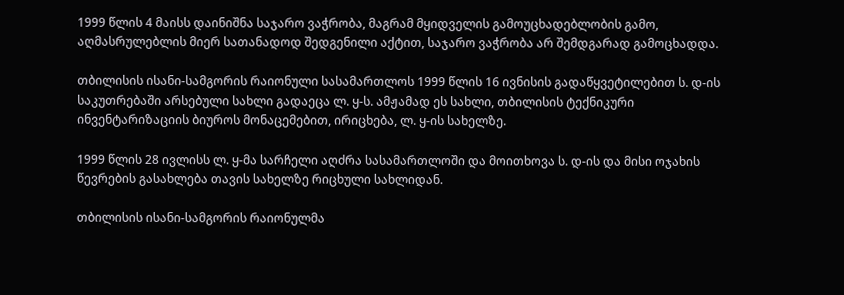1999 წლის 4 მაისს დაინიშნა საჯარო ვაჭრობა, მაგრამ მყიდველის გამოუცხადებლობის გამო, აღმასრულებლის მიერ სათანადოდ შედგენილი აქტით, საჯარო ვაჭრობა არ შემდგარად გამოცხადდა.

თბილისის ისანი-სამგორის რაიონული სასამართლოს 1999 წლის 16 ივნისის გადაწყვეტილებით ს. დ-ის საკუთრებაში არსებული სახლი გადაეცა ლ. ყ-ს. ამჟამად ეს სახლი, თბილისის ტექნიკური ინვენტარიზაციის ბიუროს მონაცემებით, ირიცხება, ლ. ყ-ის სახელზე.

1999 წლის 28 ივლისს ლ. ყ-მა სარჩელი აღძრა სასამართლოში და მოითხოვა ს. დ-ის და მისი ოჯახის წევრების გასახლება თავის სახელზე რიცხული სახლიდან.

თბილისის ისანი-სამგორის რაიონულმა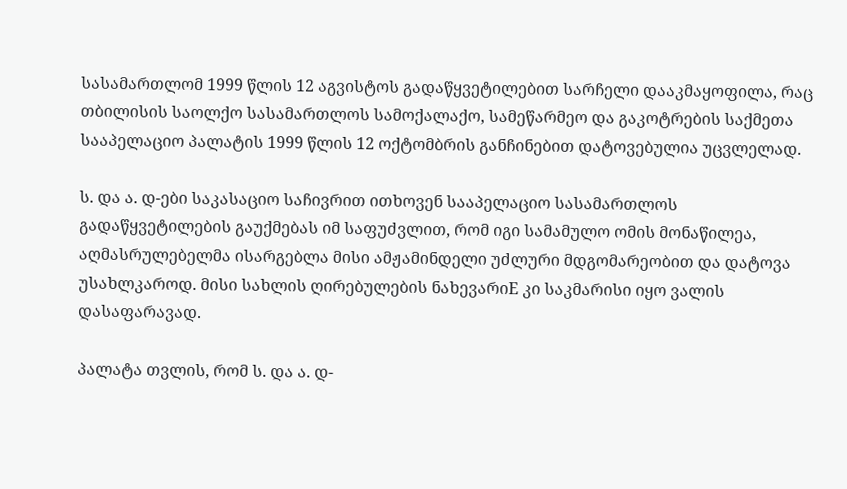სასამართლომ 1999 წლის 12 აგვისტოს გადაწყვეტილებით სარჩელი დააკმაყოფილა, რაც თბილისის საოლქო სასამართლოს სამოქალაქო, სამეწარმეო და გაკოტრების საქმეთა სააპელაციო პალატის 1999 წლის 12 ოქტომბრის განჩინებით დატოვებულია უცვლელად.

ს. და ა. დ-ები საკასაციო საჩივრით ითხოვენ სააპელაციო სასამართლოს გადაწყვეტილების გაუქმებას იმ საფუძვლით, რომ იგი სამამულო ომის მონაწილეა, აღმასრულებელმა ისარგებლა მისი ამჟამინდელი უძლური მდგომარეობით და დატოვა უსახლკაროდ. მისი სახლის ღირებულების ნახევარიE კი საკმარისი იყო ვალის დასაფარავად.

პალატა თვლის, რომ ს. და ა. დ-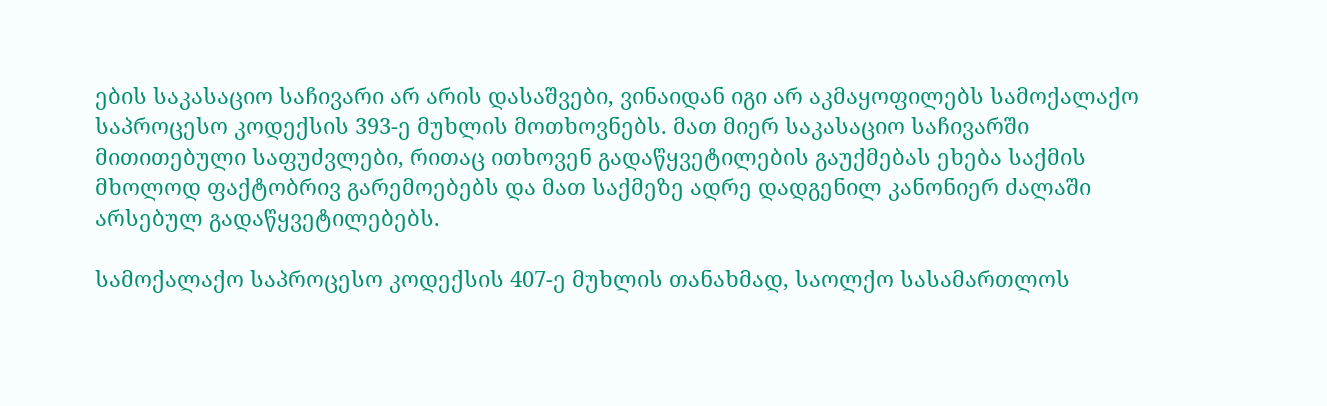ების საკასაციო საჩივარი არ არის დასაშვები, ვინაიდან იგი არ აკმაყოფილებს სამოქალაქო საპროცესო კოდექსის 393-ე მუხლის მოთხოვნებს. მათ მიერ საკასაციო საჩივარში მითითებული საფუძვლები, რითაც ითხოვენ გადაწყვეტილების გაუქმებას ეხება საქმის მხოლოდ ფაქტობრივ გარემოებებს და მათ საქმეზე ადრე დადგენილ კანონიერ ძალაში არსებულ გადაწყვეტილებებს.

სამოქალაქო საპროცესო კოდექსის 407-ე მუხლის თანახმად, საოლქო სასამართლოს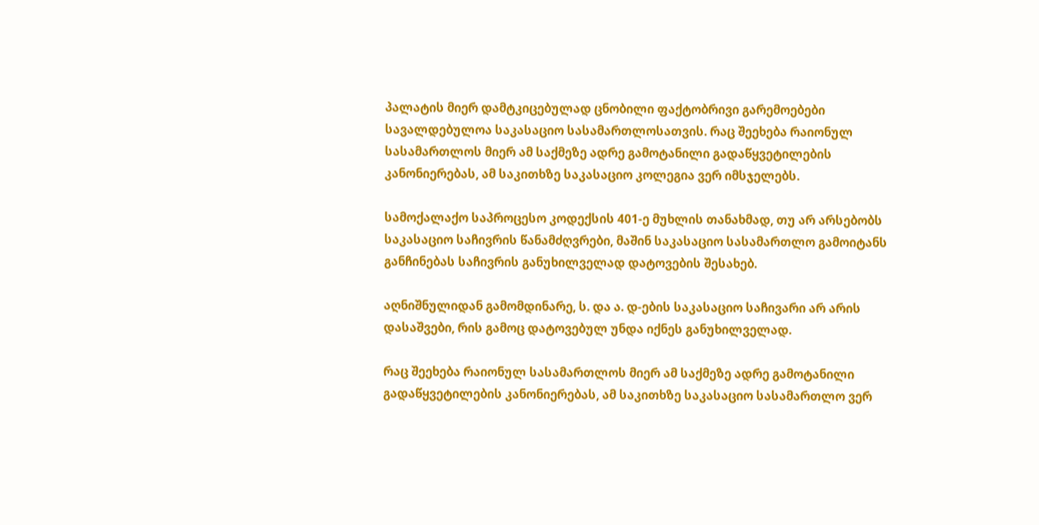პალატის მიერ დამტკიცებულად ცნობილი ფაქტობრივი გარემოებები სავალდებულოა საკასაციო სასამართლოსათვის. რაც შეეხება რაიონულ სასამართლოს მიერ ამ საქმეზე ადრე გამოტანილი გადაწყვეტილების კანონიერებას, ამ საკითხზე საკასაციო კოლეგია ვერ იმსჯელებს.

სამოქალაქო საპროცესო კოდექსის 401-ე მუხლის თანახმად, თუ არ არსებობს საკასაციო საჩივრის წანამძღვრები, მაშინ საკასაციო სასამართლო გამოიტანს განჩინებას საჩივრის განუხილველად დატოვების შესახებ.

აღნიშნულიდან გამომდინარე, ს. და ა. დ-ების საკასაციო საჩივარი არ არის დასაშვები, რის გამოც დატოვებულ უნდა იქნეს განუხილველად.

რაც შეეხება რაიონულ სასამართლოს მიერ ამ საქმეზე ადრე გამოტანილი გადაწყვეტილების კანონიერებას, ამ საკითხზე საკასაციო სასამართლო ვერ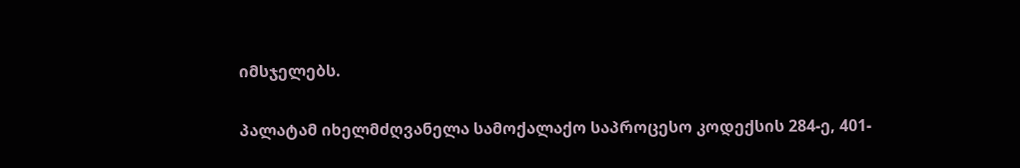იმსჯელებს.

პალატამ იხელმძღვანელა სამოქალაქო საპროცესო კოდექსის 284-ე, 401-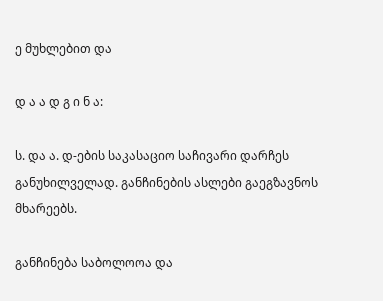ე მუხლებით და

დ ა ა დ გ ი ნ ა:

ს. და ა. დ-ების საკასაციო საჩივარი დარჩეს განუხილველად. განჩინების ასლები გაეგზავნოს მხარეებს.

განჩინება საბოლოოა და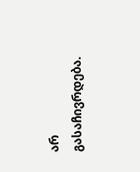არ გასაჩივრდება.